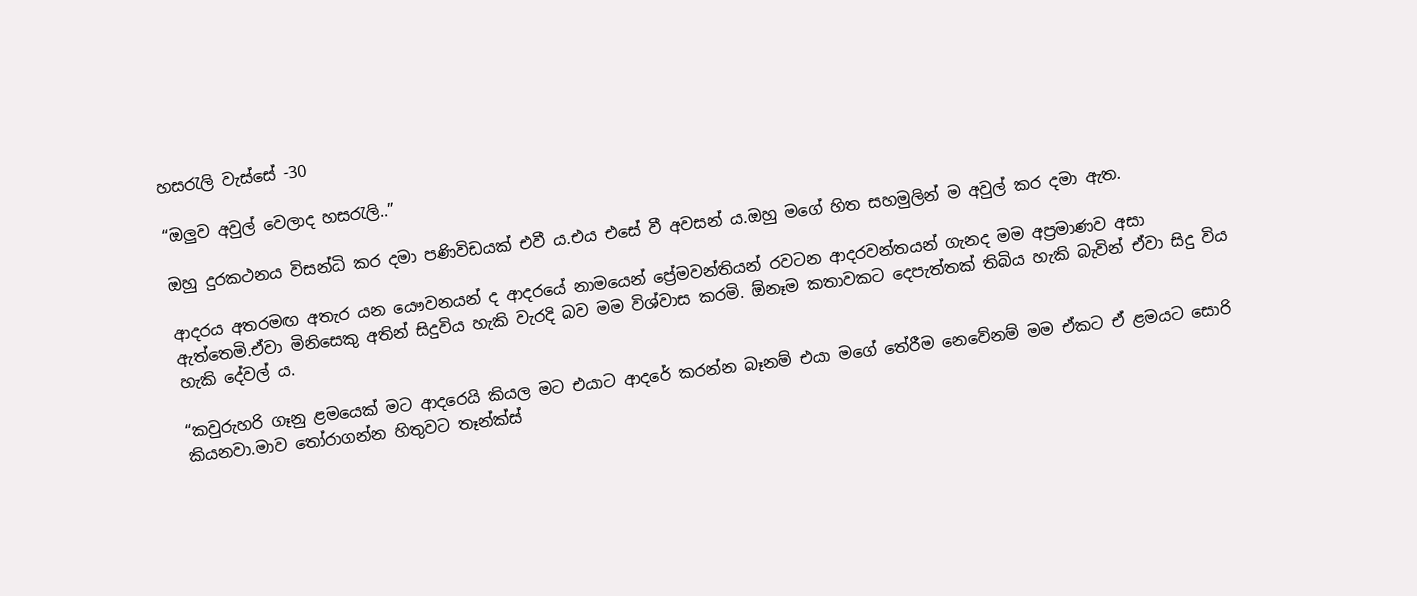හසරැලි වැස්සේ -30

“ඔලුව අවුල් වෙලාද හසරැලි..”

ඔහු දුරකථනය විසන්ධි කර දමා පණිවිඩයක් එවී ය.එය එසේ වී අවසන් ය.ඔහු මගේ හිත සහමුලින් ම අවුල් කර දමා ඇත.

ආදරය අතරමඟ අතැර යන යෞවනයන් ද ආදරයේ නාමයෙන් ප්‍රේමවන්තියන් රවටන ආදරවන්තයන් ගැනද මම අප්‍රමාණව අසා ඇත්තෙමි.ඒවා මිනිසෙකු අතින් සිදුවිය හැකි වැරදි බව මම විශ්වාස කරමි. ඕනෑම කතාවකට දෙපැත්තක් තිබිය හැකි බැවින් ඒවා සිදු විය හැකි දේවල් ය.

“කවුරුහරි ගෑනු ළමයෙක් මට ආදරෙයි කියල මට එයාට ආදරේ කරන්න බෑනම් එයා මගේ තේරීම නෙවේනම් මම ඒකට ඒ ළමයට සොරි කියනවා.මාව තෝරාගන්න හිතුවට තෑන්ක්ස්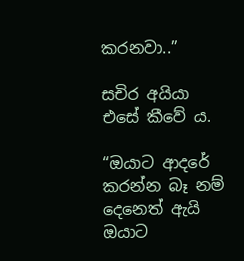කරනවා..”

සචිර අයියා එසේ කීවේ ය.

“ඔයාට ආදරේ කරන්න බෑ නම් දෙනෙත් ඇයි ඔයාට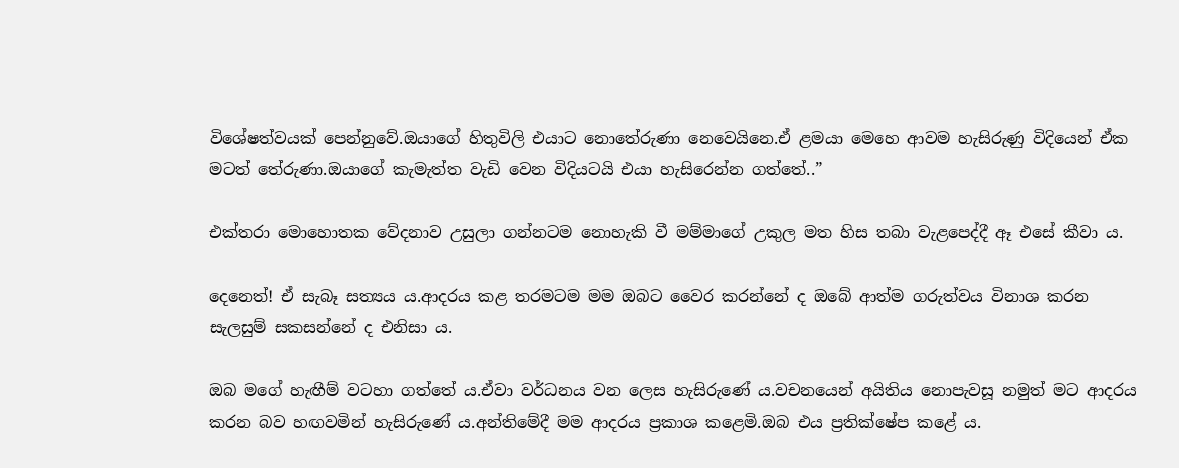විශේෂත්වයක් පෙන්නුවේ.ඔයාගේ හිතුවිලි එයාට නොතේරුණා නෙවෙයිනෙ.ඒ ළමයා මෙහෙ ආවම හැසිරුණු විදියෙන් ඒක මටත් තේරුණා.ඔයාගේ කැමැත්ත වැඩි වෙන විදියටයි එයා හැසිරෙන්න ගත්තේ..”

එක්තරා මොහොතක වේදනාව උසුලා ගන්නටම නොහැකි වී මම්මාගේ උකුල මත හිස තබා වැළපෙද්දී ඈ එසේ කීවා ය.

දෙනෙත්! ඒ සැබෑ සත්‍යය ය.ආදරය කළ තරමටම මම ඔබට වෛර කරන්නේ ද ඔබේ ආත්ම ගරුත්වය විනාශ කරන සැලසුම් සකසන්නේ ද එනිසා ය.

ඔබ මගේ හැඟීම් වටහා ගත්තේ ය.ඒවා වර්ධනය වන ලෙස හැසිරුණේ ය.වචනයෙන් අයිතිය නොපැවසූ නමුත් මට ආදරය කරන බව හඟවමින් හැසිරුණේ ය.අන්තිමේදී මම ආදරය ප්‍රකාශ කළෙමි.ඔබ එය ප්‍රතික්ෂේප කළේ ය.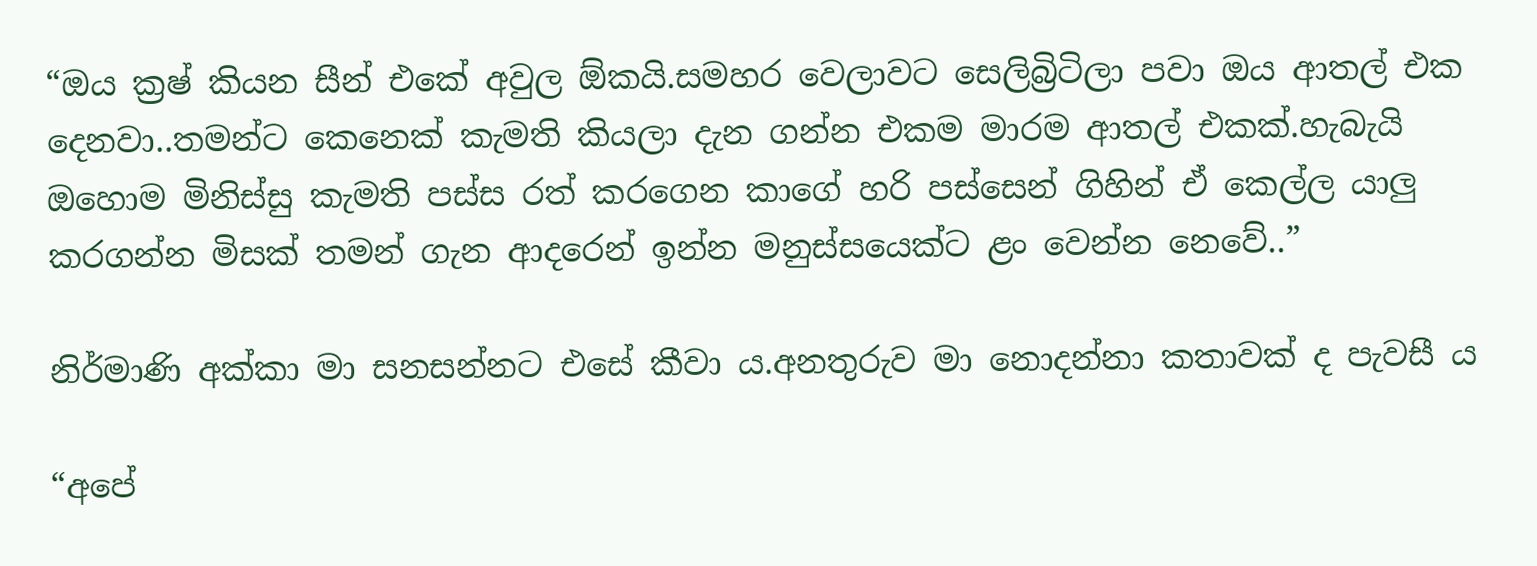“ඔය ක්‍රෂ් කියන සීන් එකේ අවුල ඕකයි.සමහර වෙලාවට සෙලිබ්‍රිටිලා පවා ඔය ආතල් එක දෙනවා..තමන්ට කෙනෙක් කැමති කියලා දැන ගන්න එකම මාරම ආතල් එකක්.හැබැයි ඔහොම මිනිස්සු කැමති පස්ස රත් කරගෙන කාගේ හරි පස්සෙන් ගිහින් ඒ කෙල්ල යාලු කරගන්න මිසක් තමන් ගැන ආදරෙන් ඉන්න මනුස්සයෙක්ට ළං වෙන්න නෙවේ..”

නිර්මාණි අක්කා මා සනසන්නට එසේ කීවා ය.අනතුරුව මා නොදන්නා කතාවක් ද පැවසී ය

“අපේ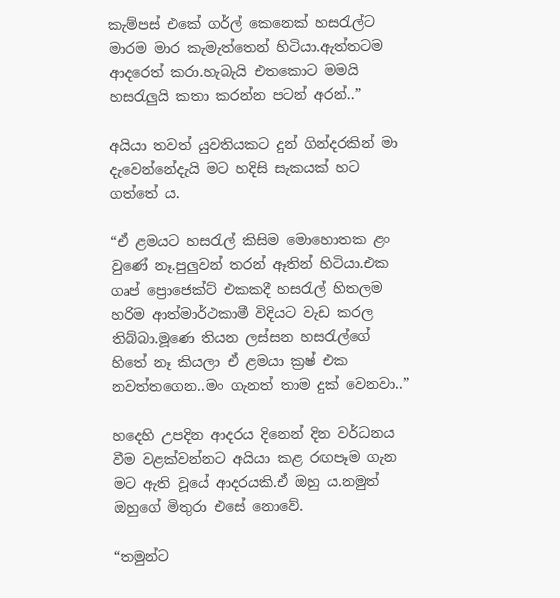කැම්පස් එකේ ගර්ල් කෙනෙක් හසරැල්ට මාරම මාර කැමැත්තෙන් හිටියා.ඇත්තටම ආදරෙත් කරා.හැබැයි එතකොට මමයි හසරැලුයි කතා කරන්න පටන් අරන්..”

අයියා තවත් යුවතියකට දුන් ගින්දරකින් මා දැවෙන්නේදැයි මට හදිසි සැකයක් හට ගත්තේ ය.

“ඒ ළමයට හසරැල් කිසිම මොහොතක ළං වුණේ නෑ.පුලුවන් තරන් ඈතින් හිටියා.එක ගෘප් ප්‍රොජෙක්ට් එකකදී හසරැල් හිතලම හරිම ආත්මාර්ථකාමී විදියට වැඩ කරල තිබ්බා.මූණෙ තියන ලස්සන හසරැල්ගේ හිතේ නෑ කියලා ඒ ළමයා ක්‍රෂ් එක නවත්තගෙන..මං ගැනත් තාම දුක් වෙනවා..”

හදෙහි උපදින ආදරය දිනෙන් දින වර්ධනය වීම වළක්වන්නට අයියා කළ රඟපෑම ගැන මට ඇති වූයේ ආදරයකි.ඒ ඔහු ය.නමුත් ඔහුගේ මිතුරා එසේ නොවේ.

“තමුන්ට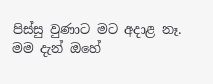පිස්සු වුණාට මට අදාළ නෑ. මම දැන් ඔහේ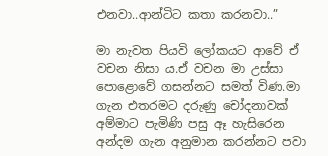එනවා..ආන්ටිට කතා කරනවා..”

මා නැවත පියවි ලෝකයට ආවේ ඒ වචන නිසා ය.ඒ වචන මා උස්සා පොළොවේ ගසන්නට සමත් විණ.මා ගැන එතරමට දරුණු චෝදනාවක් අම්මාට පැමිණි පසු ඈ හැසිරෙන අන්දම ගැන අනුමාන කරන්නට පවා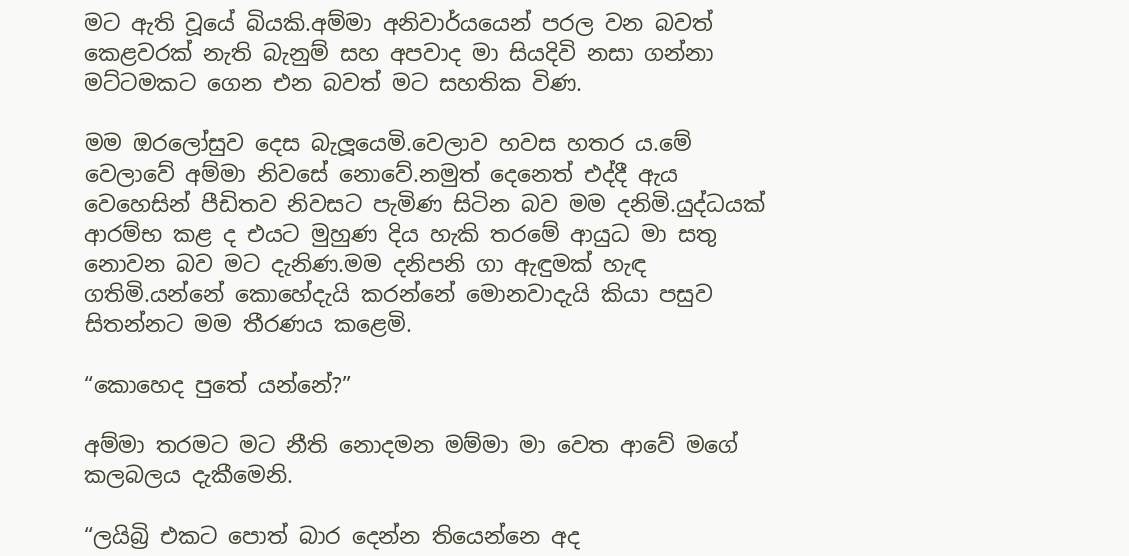මට ඇති වූයේ බියකි.අම්මා අනිවාර්යයෙන් පරල වන බවත් කෙළවරක් නැති බැනුම් සහ අපවාද මා සියදිවි නසා ගන්නා මට්ටමකට ගෙන එන බවත් මට සහතික විණ.

මම ඔරලෝසුව දෙස බැලූයෙමි.වෙලාව හවස හතර ය.මේ වෙලාවේ අම්මා නිවසේ නොවේ.නමුත් දෙනෙත් එද්දී ඇය වෙහෙසින් පීඩිතව නිවසට පැමිණ සිටින බව මම දනිමි.යුද්ධයක් ආරම්භ කළ ද එයට මුහුණ දිය හැකි තරමේ ආයුධ මා සතු නොවන බව මට දැනිණ.මම දනිපනි ගා ඇඳුමක් හැඳ ගතිමි.යන්නේ කොහේදැයි කරන්නේ මොනවාදැයි කියා පසුව සිතන්නට මම තීරණය කළෙමි.

“කොහෙද පුතේ යන්නේ?”

අම්මා තරමට මට නීති නොදමන මම්මා මා වෙත ආවේ මගේ කලබලය දැකීමෙනි.

“ලයිබ්‍රි එකට පොත් බාර දෙන්න තියෙන්නෙ අද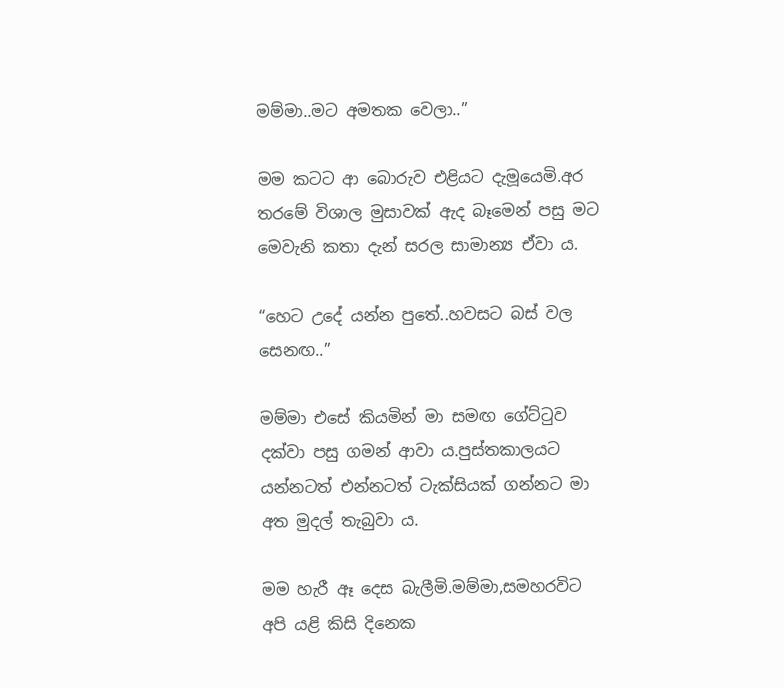මම්මා..මට අමතක වෙලා..”

මම කටට ආ බොරුව එළියට දැමූයෙමි.අර තරමේ විශාල මුසාවක් ඇද බෑමෙන් පසු මට මෙවැනි කතා දැන් සරල සාමාන්‍ය ඒවා ය.

“හෙට උදේ යන්න පුතේ..හවසට බස් වල සෙනඟ..”

මම්මා එසේ කියමින් මා සමඟ ගේට්ටුව දක්වා පසු ගමන් ආවා ය.පුස්තකාලයට යන්නටත් එන්නටත් ටැක්සියක් ගන්නට මා අත මුදල් තැබුවා ය.

මම හැරී ඈ දෙස බැලීමි.මම්මා,සමහරවිට අපි යළි කිසි දිනෙක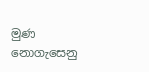මුණ නොගැසෙනු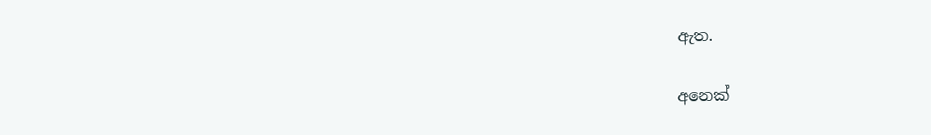ඇත.

අනෙක්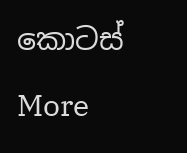කොටස්

More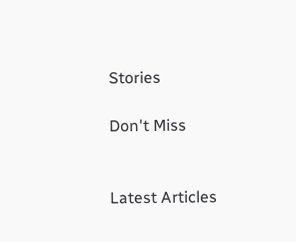Stories

Don't Miss


Latest Articles